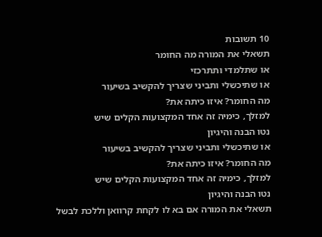10 תשובות
תשאלי את המורה מה החומר
או שתלמדי ותתרכזי
או שתיכשלי ותביני שצריך להקשיב בשיעור
מה החומר? איזו כיתה את?
למזלך, כימיה זה אחד המקצועות הקלים שיש
נטו הבנה והיגיון
או שתיכשלי ותביני שצריך להקשיב בשיעור
מה החומר? איזו כיתה את?
למזלך, כימיה זה אחד המקצועות הקלים שיש
נטו הבנה והיגיון
תשאלי את המורה אם בא לו לקחת קרוואן וללכת לבשל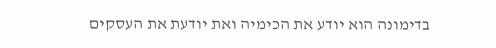בדימונה הוא יודע את הכימיה ואת יודעת את העסקים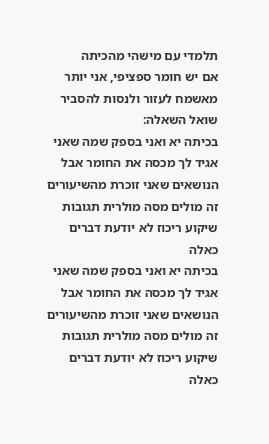תלמדי עם מישהי מהכיתה
אם יש חומר ספציפי, אני יותר מאשמח לעזור ולנסות להסביר
שואל השאלה:
בכיתה יא ואני בספק שמה שאני אגיד לך מכסה את החומר אבל הנושאים שאני זוכרת מהשיעורים זה מולים מסה מולרית תגובות שיקוע ריכוז לא יודעת דברים כאלה
בכיתה יא ואני בספק שמה שאני אגיד לך מכסה את החומר אבל הנושאים שאני זוכרת מהשיעורים זה מולים מסה מולרית תגובות שיקוע ריכוז לא יודעת דברים כאלה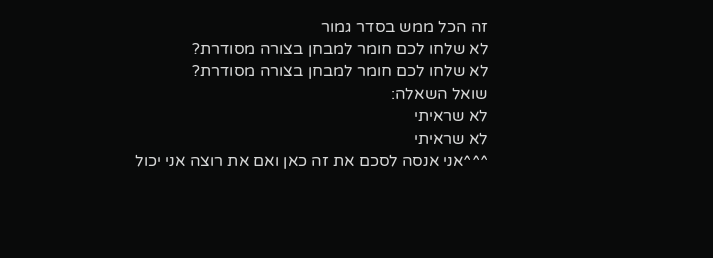זה הכל ממש בסדר גמור
לא שלחו לכם חומר למבחן בצורה מסודרת?
לא שלחו לכם חומר למבחן בצורה מסודרת?
שואל השאלה:
לא שראיתי
לא שראיתי
^^^אני אנסה לסכם את זה כאן ואם את רוצה אני יכול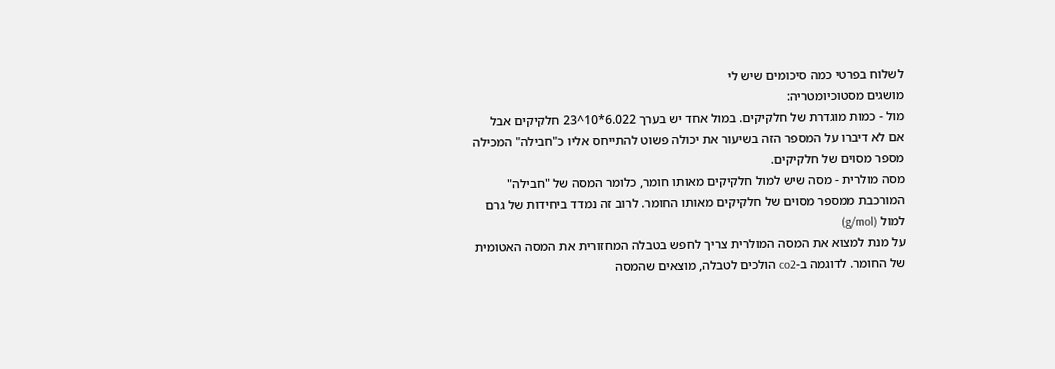לשלוח בפרטי כמה סיכומים שיש לי
מושגים מסטוכיומטריה:
מול - כמות מוגדרת של חלקיקים. במול אחד יש בערך 6.022*10^23 חלקיקים אבל אם לא דיברו על המספר הזה בשיעור את יכולה פשוט להתייחס אליו כ"חבילה" המכילה מספר מסוים של חלקיקים.
מסה מולרית - מסה שיש למול חלקיקים מאותו חומר, כלומר המסה של "חבילה" המורכבת ממספר מסוים של חלקיקים מאותו החומר. לרוב זה נמדד ביחידות של גרם למול (g/mol)
על מנת למצוא את המסה המולרית צריך לחפש בטבלה המחזורית את המסה האטומית של החומר. לדוגמה ב-co2 הולכים לטבלה, מוצאים שהמסה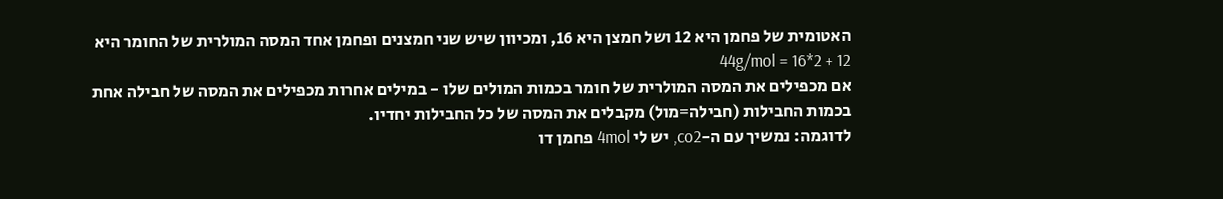האטומית של פחמן היא 12 ושל חמצן היא 16, ומכיוון שיש שני חמצנים ופחמן אחד המסה המולרית של החומר היא 12 + 2*16 = 44g/mol
אם מכפילים את המסה המולרית של חומר בכמות המולים שלו - במילים אחרות מכפילים את המסה של חבילה אחת בכמות החבילות (חבילה=מול) מקבלים את המסה של כל החבילות יחדיו.
לדוגמה: נמשיך עם ה-co2, יש לי 4mol פחמן דו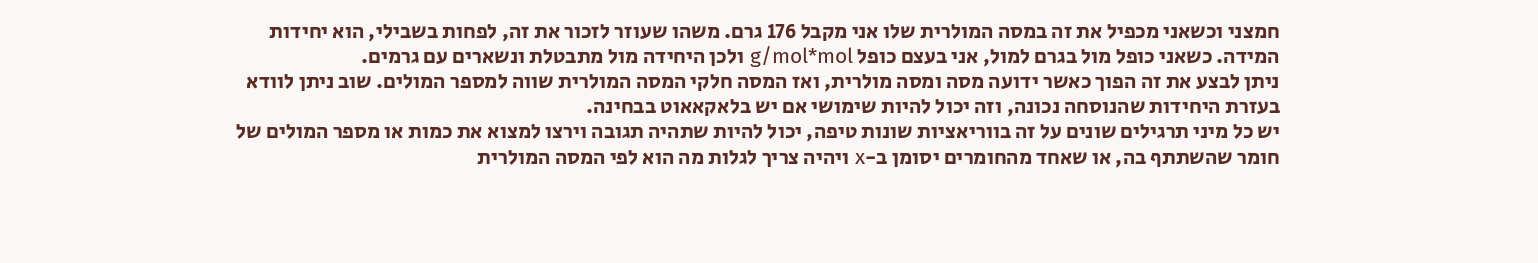חמצני וכשאני מכפיל את זה במסה המולרית שלו אני מקבל 176 גרם. משהו שעוזר לזכור את זה, לפחות בשבילי, הוא יחידות המידה. כשאני כופל מול בגרם למול, אני בעצם כופל g/mol*mol ולכן היחידה מול מתבטלת ונשארים עם גרמים.
ניתן לבצע את זה הפוך כאשר ידועה מסה ומסה מולרית, ואז המסה חלקי המסה המולרית שווה למספר המולים. שוב ניתן לוודא בעזרת היחידות שהנוסחה נכונה, וזה יכול להיות שימושי אם יש בלאקאאוט בבחינה.
יש כל מיני תרגילים שונים על זה בווריאציות שונות טיפה, יכול להיות שתהיה תגובה וירצו למצוא את כמות או מספר המולים של חומר שהשתתף בה, או שאחד מהחומרים יסומן ב-x ויהיה צריך לגלות מה הוא לפי המסה המולרית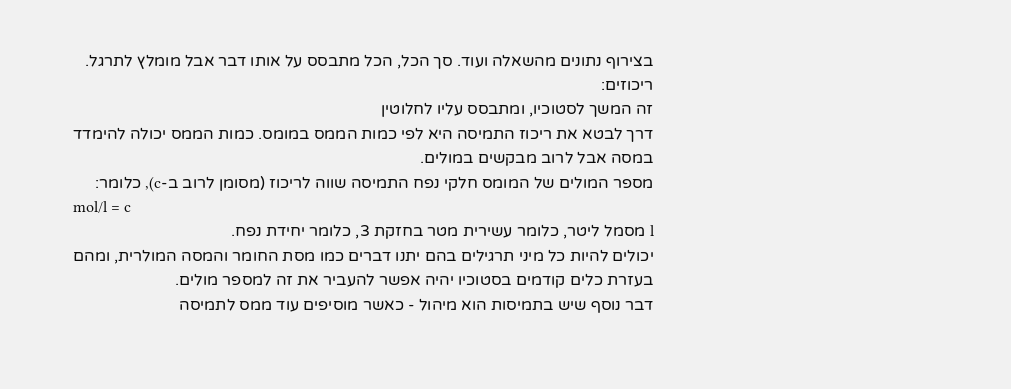בצירוף נתונים מהשאלה ועוד. סך הכל, הכל מתבסס על אותו דבר אבל מומלץ לתרגל.
ריכוזים:
זה המשך לסטוכיו, ומתבסס עליו לחלוטין
דרך לבטא את ריכוז התמיסה היא לפי כמות הממס במומס. כמות הממס יכולה להימדד במסה אבל לרוב מבקשים במולים.
מספר המולים של המומס חלקי נפח התמיסה שווה לריכוז (מסומן לרוב ב-c), כלומר:
mol/l = c
l מסמל ליטר, כלומר עשירית מטר בחזקת 3, כלומר יחידת נפח.
יכולים להיות כל מיני תרגילים בהם יתנו דברים כמו מסת החומר והמסה המולרית, ומהם בעזרת כלים קודמים בסטוכיו יהיה אפשר להעביר את זה למספר מולים.
דבר נוסף שיש בתמיסות הוא מיהול - כאשר מוסיפים עוד ממס לתמיסה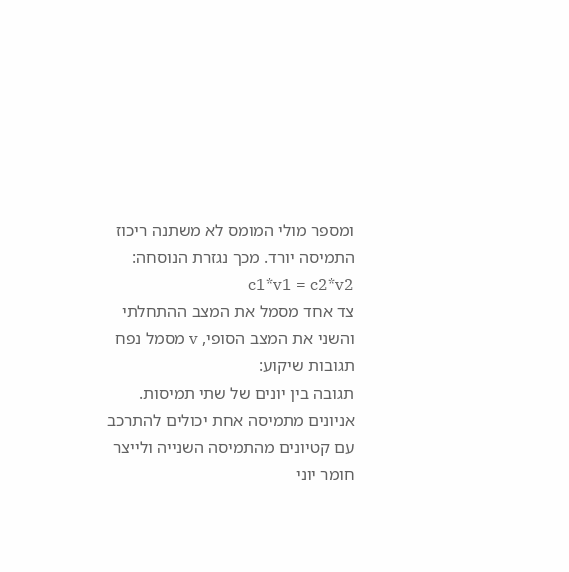ומספר מולי המומס לא משתנה ריכוז התמיסה יורד. מכך נגזרת הנוסחה: c1*v1 = c2*v2
צד אחד מסמל את המצב ההתחלתי והשני את המצב הסופי, v מסמל נפח
תגובות שיקוע:
תגובה בין יונים של שתי תמיסות.
אניונים מתמיסה אחת יכולים להתרכב עם קטיונים מהתמיסה השנייה ולייצר חומר יוני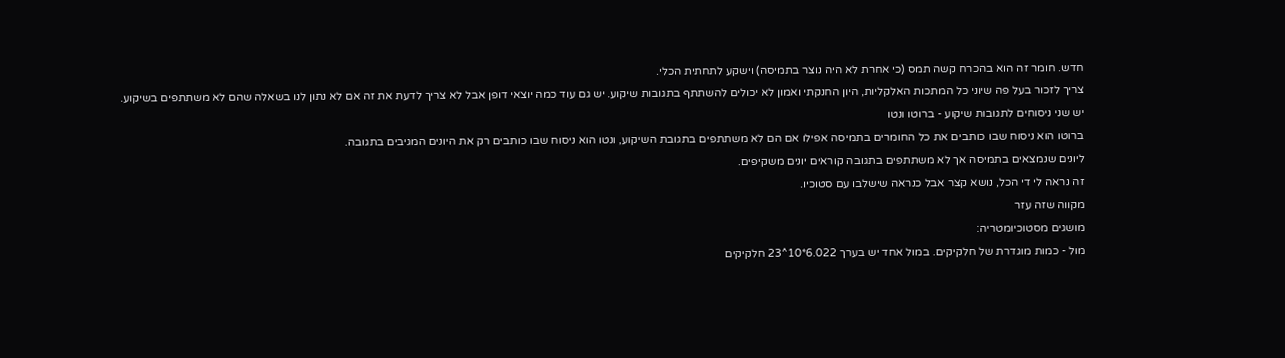חדש. חומר זה הוא בהכרח קשה תמס (כי אחרת לא היה נוצר בתמיסה) וישקע לתחתית הכלי.
צריך לזכור בעל פה שיוני כל המתכות האלקליות, היון החנקתי ואמון לא יכולים להשתתף בתגובות שיקוע. יש גם עוד כמה יוצאי דופן אבל לא צריך לדעת את זה אם לא נתון לנו בשאלה שהם לא משתתפים בשיקוע.
יש שני ניסוחים לתגובות שיקוע - ברוטו ונטו
ברוטו הוא ניסוח שבו כותבים את כל החומרים בתמיסה אפילו אם הם לא משתתפים בתגובת השיקוע, ונטו הוא ניסוח שבו כותבים רק את היונים המגיבים בתגובה.
ליונים שנמצאים בתמיסה אך לא משתתפים בתגובה קוראים יונים משקיפים.
זה נראה לי די הכל, נושא קצר אבל כנראה שישלבו עם סטוכיו.
מקווה שזה עזר
מושגים מסטוכיומטריה:
מול - כמות מוגדרת של חלקיקים. במול אחד יש בערך 6.022*10^23 חלקיקים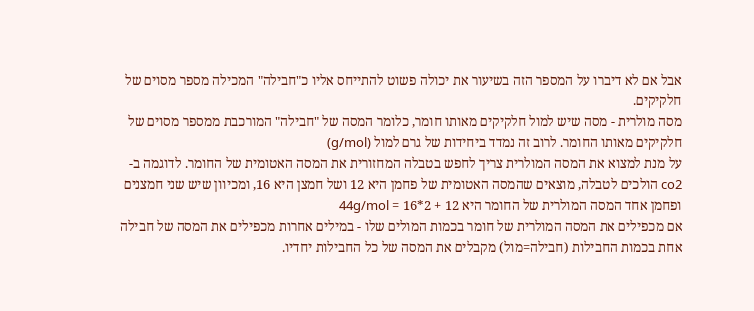אבל אם לא דיברו על המספר הזה בשיעור את יכולה פשוט להתייחס אליו כ"חבילה" המכילה מספר מסוים של חלקיקים.
מסה מולרית - מסה שיש למול חלקיקים מאותו חומר, כלומר המסה של "חבילה" המורכבת ממספר מסוים של חלקיקים מאותו החומר. לרוב זה נמדד ביחידות של גרם למול (g/mol)
על מנת למצוא את המסה המולרית צריך לחפש בטבלה המחזורית את המסה האטומית של החומר. לדוגמה ב-co2 הולכים לטבלה, מוצאים שהמסה האטומית של פחמן היא 12 ושל חמצן היא 16, ומכיוון שיש שני חמצנים ופחמן אחד המסה המולרית של החומר היא 12 + 2*16 = 44g/mol
אם מכפילים את המסה המולרית של חומר בכמות המולים שלו - במילים אחרות מכפילים את המסה של חבילה אחת בכמות החבילות (חבילה=מול) מקבלים את המסה של כל החבילות יחדיו.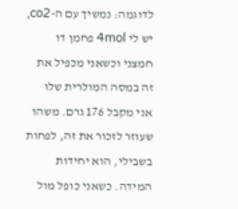לדוגמה: נמשיך עם ה-co2, יש לי 4mol פחמן דו חמצני וכשאני מכפיל את זה במסה המולרית שלו אני מקבל 176 גרם. משהו שעוזר לזכור את זה, לפחות בשבילי, הוא יחידות המידה. כשאני כופל מול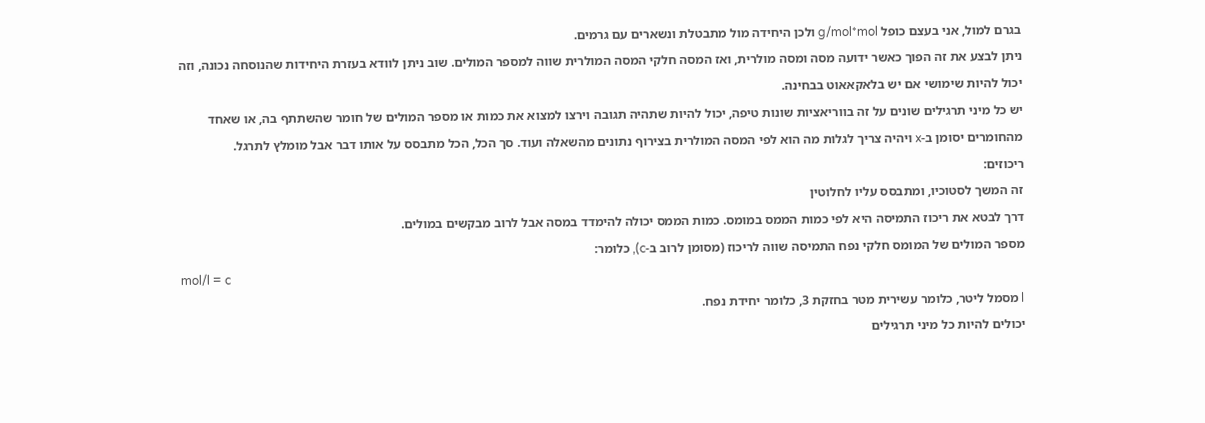בגרם למול, אני בעצם כופל g/mol*mol ולכן היחידה מול מתבטלת ונשארים עם גרמים.
ניתן לבצע את זה הפוך כאשר ידועה מסה ומסה מולרית, ואז המסה חלקי המסה המולרית שווה למספר המולים. שוב ניתן לוודא בעזרת היחידות שהנוסחה נכונה, וזה יכול להיות שימושי אם יש בלאקאאוט בבחינה.
יש כל מיני תרגילים שונים על זה בווריאציות שונות טיפה, יכול להיות שתהיה תגובה וירצו למצוא את כמות או מספר המולים של חומר שהשתתף בה, או שאחד מהחומרים יסומן ב-x ויהיה צריך לגלות מה הוא לפי המסה המולרית בצירוף נתונים מהשאלה ועוד. סך הכל, הכל מתבסס על אותו דבר אבל מומלץ לתרגל.
ריכוזים:
זה המשך לסטוכיו, ומתבסס עליו לחלוטין
דרך לבטא את ריכוז התמיסה היא לפי כמות הממס במומס. כמות הממס יכולה להימדד במסה אבל לרוב מבקשים במולים.
מספר המולים של המומס חלקי נפח התמיסה שווה לריכוז (מסומן לרוב ב-c), כלומר:
mol/l = c
l מסמל ליטר, כלומר עשירית מטר בחזקת 3, כלומר יחידת נפח.
יכולים להיות כל מיני תרגילים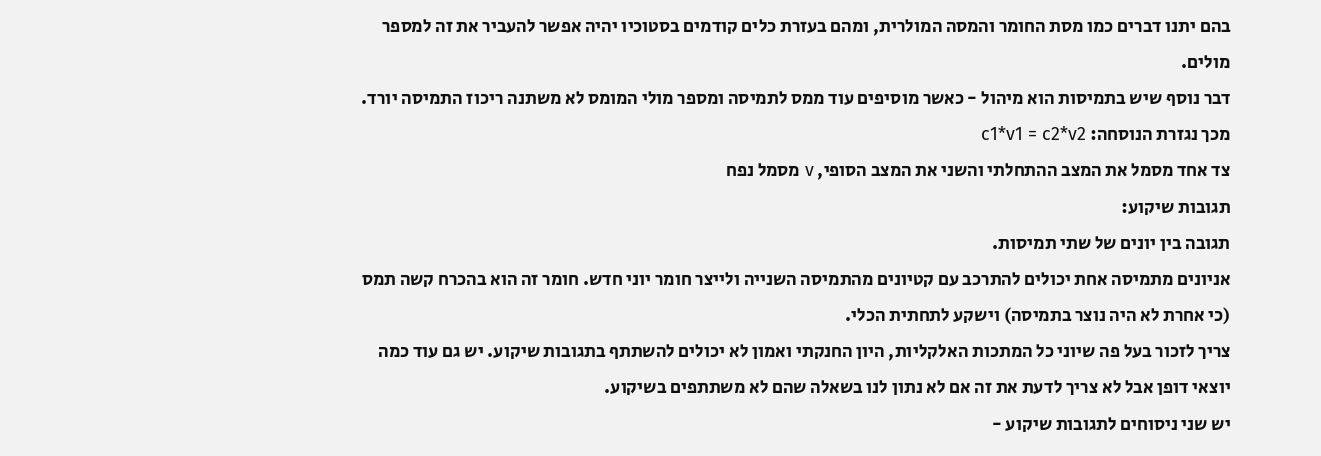בהם יתנו דברים כמו מסת החומר והמסה המולרית, ומהם בעזרת כלים קודמים בסטוכיו יהיה אפשר להעביר את זה למספר מולים.
דבר נוסף שיש בתמיסות הוא מיהול - כאשר מוסיפים עוד ממס לתמיסה ומספר מולי המומס לא משתנה ריכוז התמיסה יורד. מכך נגזרת הנוסחה: c1*v1 = c2*v2
צד אחד מסמל את המצב ההתחלתי והשני את המצב הסופי, v מסמל נפח
תגובות שיקוע:
תגובה בין יונים של שתי תמיסות.
אניונים מתמיסה אחת יכולים להתרכב עם קטיונים מהתמיסה השנייה ולייצר חומר יוני חדש. חומר זה הוא בהכרח קשה תמס (כי אחרת לא היה נוצר בתמיסה) וישקע לתחתית הכלי.
צריך לזכור בעל פה שיוני כל המתכות האלקליות, היון החנקתי ואמון לא יכולים להשתתף בתגובות שיקוע. יש גם עוד כמה יוצאי דופן אבל לא צריך לדעת את זה אם לא נתון לנו בשאלה שהם לא משתתפים בשיקוע.
יש שני ניסוחים לתגובות שיקוע -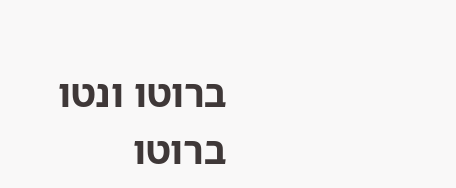ברוטו ונטו
ברוטו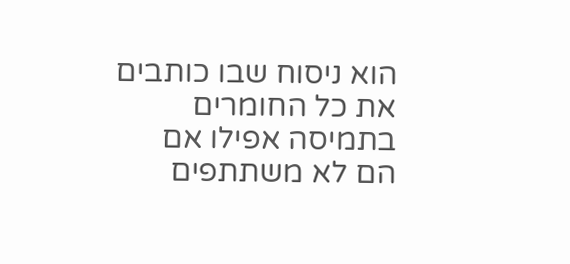הוא ניסוח שבו כותבים את כל החומרים בתמיסה אפילו אם הם לא משתתפים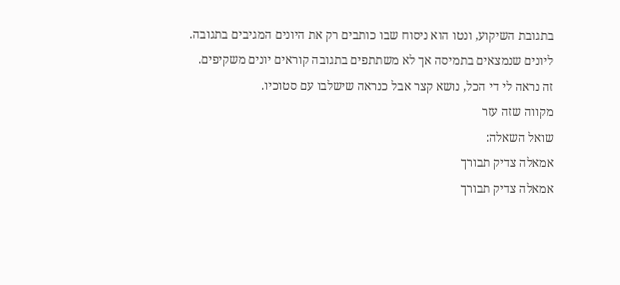בתגובת השיקוע, ונטו הוא ניסוח שבו כותבים רק את היונים המגיבים בתגובה.
ליונים שנמצאים בתמיסה אך לא משתתפים בתגובה קוראים יונים משקיפים.
זה נראה לי די הכל, נושא קצר אבל כנראה שישלבו עם סטוכיו.
מקווה שזה עזר
שואל השאלה:
אמאלה צדיק תבורך
אמאלה צדיק תבורך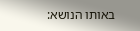באותו הנושא: